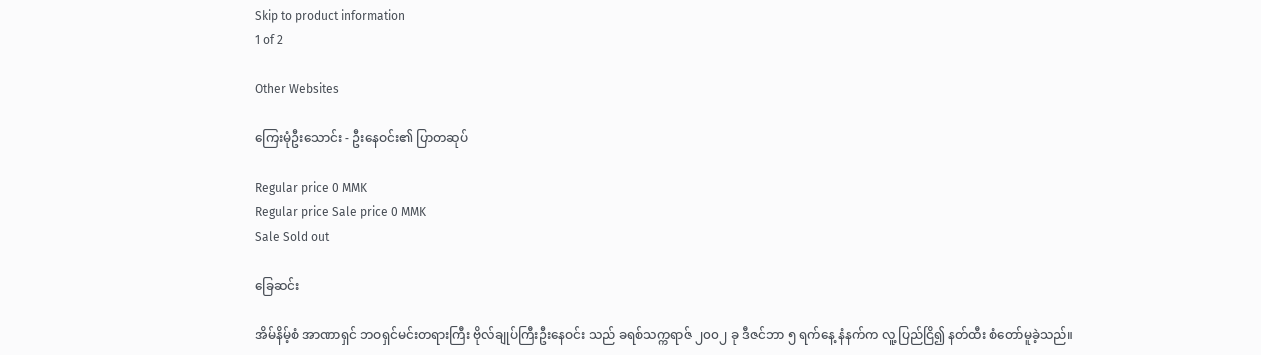Skip to product information
1 of 2

Other Websites

ကြေးမုံဦးသောင်း - ဦးနေဝင်း၏ ပြာတဆုပ်

Regular price 0 MMK
Regular price Sale price 0 MMK
Sale Sold out

ခြေဆင်း

အိမ်နိမ့်စံ အာဏာရှင် ဘဝရှင်မင်းတရားကြီး ဗိုလ်ချုပ်ကြီးဦးနေဝင်း သည် ခရစ်သက္ကရာဇ် ၂၀၀၂ ခု ဒီဇင်ဘာ ၅ ရက်နေ့ နံနက်က လူ့ ပြည်ငြိ၍ နတ်ထီး စံတော်မူခဲ့သည်။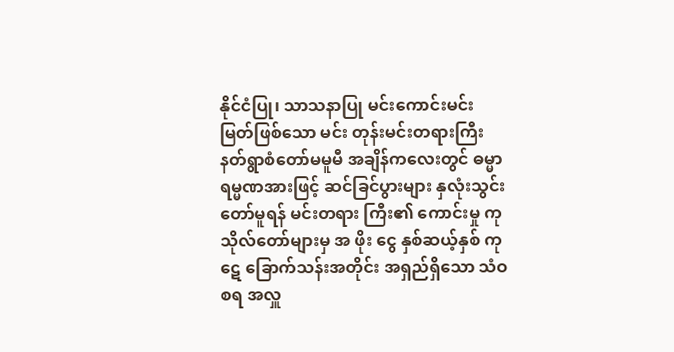နိုင်ငံပြု၊ သာသနာပြု မင်းကောင်းမင်းမြတ်ဖြစ်သော မင်း တုန်းမင်းတရားကြီး နတ်ရွာစံတော်မမူမီ အချိန်ကလေးတွင် ဓမ္မာ ရမ္မဏအားဖြင့် ဆင်ခြင်ပွားများ နှလုံးသွင်းတော်မူရန် မင်းတရား ကြီး၏ ကောင်းမှု ကုသိုလ်တော်များမှ အ ဖိုး ငွေ နှစ်ဆယ့်နှစ် ကုဋေ ခြောက်သန်းအတိုင်း အရှည်ရှိသော သံဝစရ အလှူ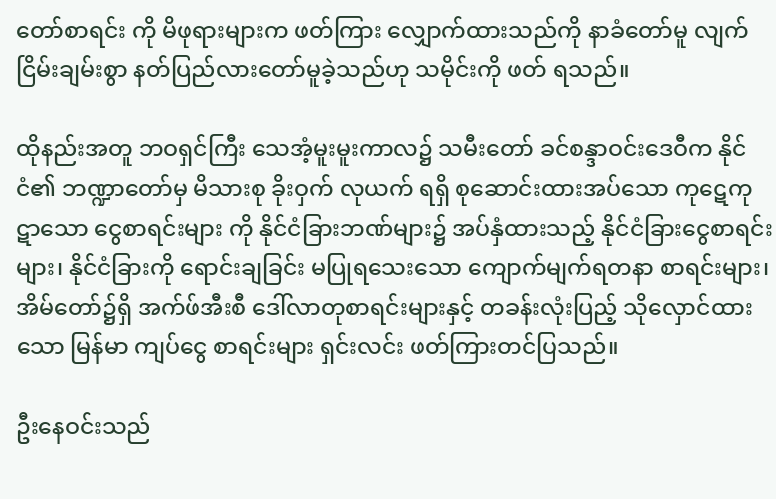တော်စာရင်း ကို မိဖုရားများက ဖတ်ကြား လျှောက်ထားသည်ကို နာခံတော်မူ လျက် ငြိမ်းချမ်းစွာ နတ်ပြည်လားတော်မူခဲ့သည်ဟု သမိုင်းကို ဖတ် ရသည်။

ထိုနည်းအတူ ဘဝရှင်ကြီး သေအံ့မူးမူးကာလ၌ သမီးတော် ခင်စန္ဒာဝင်းဒေဝီက နိုင်ငံ၏ ဘဏ္ဍာတော်မှ မိသားစု ခိုးဝှက် လုယက် ရရှိ စုဆောင်းထားအပ်သော ကုဋေကုဋာသော ငွေစာရင်းများ ကို နိုင်ငံခြားဘဏ်များ၌ အပ်နှံထားသည့် နိုင်ငံခြားငွေစာရင်းများ၊ နိုင်ငံခြားကို ရောင်းချခြင်း မပြုရသေးသော ကျောက်မျက်ရတနာ စာရင်းများ၊ အိမ်တော်၌ရှိ အက်ဖ်အီးစီ ဒေါ်လာတုစာရင်းများနှင့် တခန်းလုံးပြည့် သိုလှောင်ထားသော မြန်မာ ကျပ်ငွေ စာရင်းများ ရှင်းလင်း ဖတ်ကြားတင်ပြသည်။

ဦးနေဝင်းသည်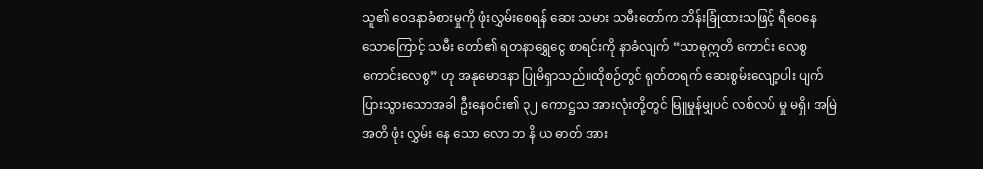သူ၏ ဝေဒနာခံစားမှုကို ဖုံးလွှမ်းစေရန် ဆေး သမား သမီးတော်က ဘိန်းခြုံထားသဖြင့် ရီဝေနေသောကြောင့် သမီး တော်၏ ရတနာရွှေငွေ စာရင်းကို နာခံလျက် “သာဓုဣတိ ကောင်း လေစွ ကောင်းလေစွ” ဟု အနုမောဒနာ ပြုမိရှာသည်။ထိုစဉ်တွင် ရုတ်တရက် ဆေးစွမ်းလျော့ပါး ပျက်ပြားသွားသောအခါ ဦးနေဝင်း၏ ၃၂ ကောဋ္ဌသ အားလုံးတို့တွင် မြူမှုန်မျှပင် လစ်လပ် မှု မရှိ၊ အမြဲအတိ ဖုံး လွှမ်း နေ သော လော ဘ နိ ယ ဓာတ် အား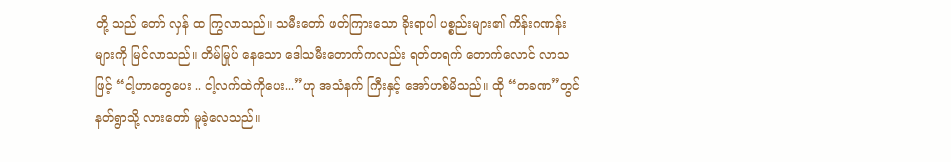တို့ သည် တော် လှန် ထ ကြွလာသည်။ သမီးတော် ဖတ်ကြားသော ခိုးရာပါ ပစ္စည်းများ၏ ကိန်းဂဏန်းများကို မြင်လာသည်။ တိမ်မြုပ် နေသော ဒေါသမီးတောက်ကလည်း ရတ်တရက် တောက်လောင် လာသဖြင့် “ငါ့ဟာတွေပေး .. ငါ့လက်ထဲကိုပေး...”ဟု အသံနက် ကြီးနှင့် အော်ဟစ်မိသည်။ ထို “တခဏ”တွင် နတ်ရွာသို့ လားတော် မူခဲ့လေသည်။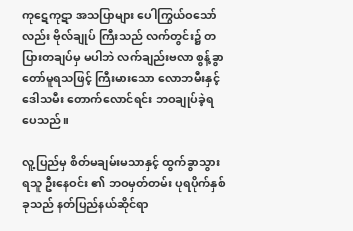ကုဋေကုဋာ အသပြာများ ပေါကြွယ်ဝသော်လည်း ဗိုလ်ချုပ် ကြီးသည် လက်တွင်း၌ တပြားတချပ်မှ မပါဘဲ လက်ချည်းဗလာ စွန့်ခွာတော်မူရသဖြင့် ကြီးမားသော လောဘမီးနှင့် ဒေါသမီး တောက်လောင်ရင်း ဘဝချုပ်ခဲ့ရပေသည်။

လူ့ပြည်မှ စိတ်မချမ်းမသာနှင့် ထွက်ခွာသွားရသူ ဦးနေဝင်း ၏ ဘဝမှတ်တမ်း ပုရပိုက်နှစ်ခုသည် နတ်ပြည်နယ်ဆိုင်ရာ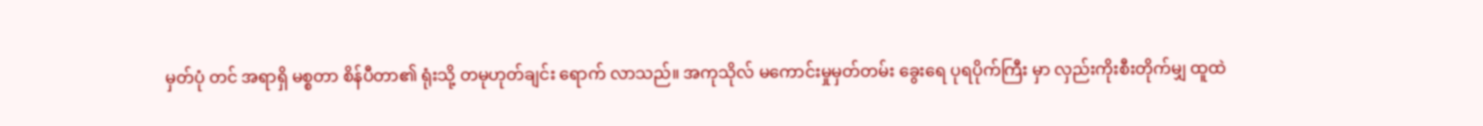မှတ်ပုံ တင် အရာရှိ မစ္စတာ စိန်ပီတာ၏ ရုံးသို့ တမုဟုတ်ချင်း ရောက် လာသည်။ အကုသိုလ် မကောင်းမှုမှတ်တမ်း ခွေးရေ ပုရပိုက်ကြီး မှာ လှည်းကိုးစီးတိုက်မျှ ထူထဲ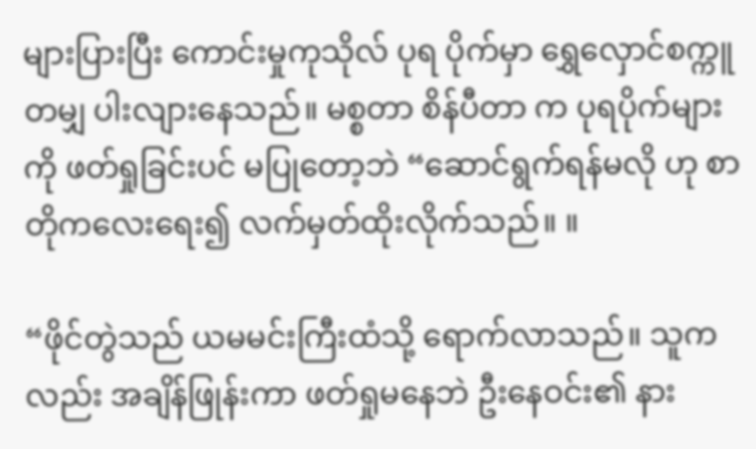များပြားပြီး ကောင်းမှုကုသိုလ် ပုရ ပိုက်မှာ ရွှေလှောင်စက္ကူတမျှ ပါးလျားနေသည်။ မစ္စတာ စိန်ပီတာ က ပုရပိုက်များကို ဖတ်ရှုခြင်းပင် မပြုတော့ဘဲ “ဆောင်ရွက်ရန်မလို ဟု စာတိုကလေးရေး၍ လက်မှတ်ထိုးလိုက်သည်။ ။

“ဖိုင်တွဲသည် ယမမင်းကြီးထံသို့ ရောက်လာသည်။ သူက လည်း အချိန်ဖြုန်းကာ ဖတ်ရှုမနေဘဲ ဦးနေဝင်း၏ နား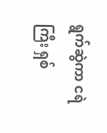ရွက်ဆွဲကာ ငရဲကြီး ရှစ်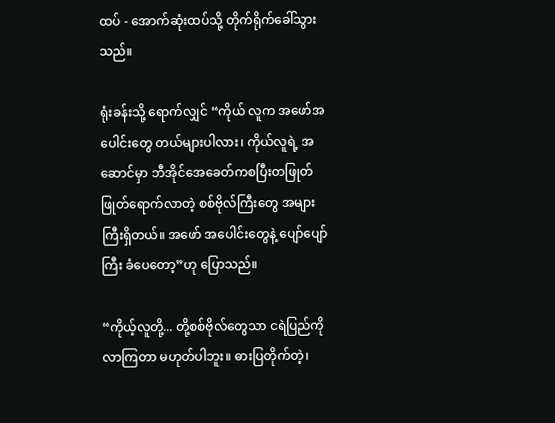ထပ် - အောက်ဆုံးထပ်သို့ တိုက်ရိုက်ခေါ်သွားသည်။

ရုံးခန်းသို့ ရောက်လျှင် “ကိုယ် လူက အဖော်အပေါင်းတွေ တယ်များပါလား၊ ကိုယ်လူရဲ့ အဆောင်မှာ ဘီအိုင်အေခေတ်ကစပြီးတဖြုတ်ဖြုတ်ရောက်လာတဲ့ စစ်ဗိုလ်ကြီးတွေ အများကြီးရှိတယ်။ အဖော် အပေါင်းတွေနဲ့ ပျော်ပျော်ကြီး ခံပေတော့”ဟု ပြောသည်။

“ကိုယ့်လူတို့... တို့စစ်ဗိုလ်တွေသာ ငရဲပြည်ကို လာကြတာ မဟုတ်ပါဘူး။ ဓားပြတိုက်တဲ့၊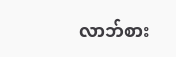လာဘ်စား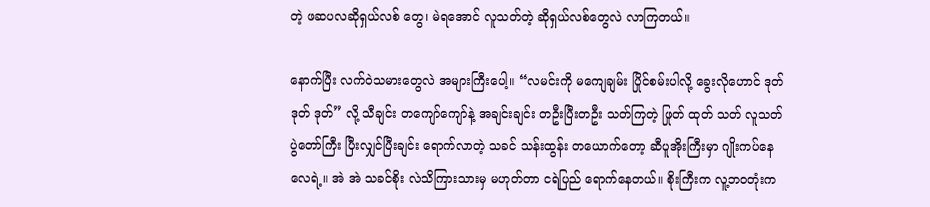တဲ့ ဖဆပလဆိုရှယ်လစ် တွေ၊ မဲရအောင် လူသတ်တဲ့ ဆိုရှယ်လစ်တွေလဲ လာကြတယ်။

နောက်ပြီး လက်ဝဲသမားတွေလဲ အများကြီးပေါ့။ “လမင်းကို မကျေချမ်း ပြိုင်စမ်းပါလို့ ခွေးလိုဟောင် ဒုတ် ဒုတ် ဒုတ်” လို့ သီချင်း တကျော်ကျော်နဲ့ အချင်းချင်း တဦးပြီးတဦး သတ်ကြတဲ့ ဖြုတ် ထုတ် သတ် လူသတ်ပွဲတော်ကြီး ပြီးလျှင်ပြီးချင်း ရောက်လာတဲ့ သခင် သန်းထွန်း တယောက်တော့ ဆီပူအိုးကြီးမှာ ဂျိုးကပ်နေလေရဲ့။ အဲ အဲ သခင်စိုး လဲသိကြားသားမှ မဟုတ်တာ ငရဲပြည် ရောက်နေတယ်။ စိုးကြီးက လူ့ဘဝတုံးက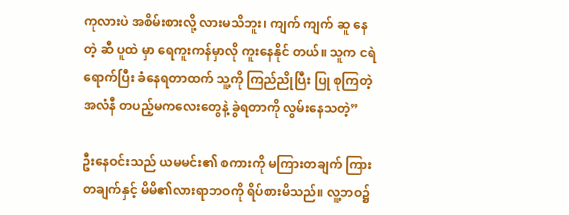ကုလားပဲ အစိမ်းစားလို့ လားမသိဘူး၊ ကျက် ကျက် ဆူ နေ တဲ့ ဆီ ပူထဲ မှာ ရေကူးကန်မှာလို ကူးနေနိုင် တယ်။ သူက ငရဲရောက်ပြီး ခံနေရတာထက် သူ့ကို ကြည်ညိုပြီး ပြု စုကြတဲ့ အလံနီ တပည့်မကလေးတွေနဲ့ ခွဲရတာကို လွမ်းနေသတဲ့”

ဦးနေဝင်းသည် ယမမင်း၏ စကားကို မကြားတချက် ကြား တချက်နှင့် မိမိ၏လားရာဘဝကို ရိပ်စားမိသည်။ လူ့ဘဝ၌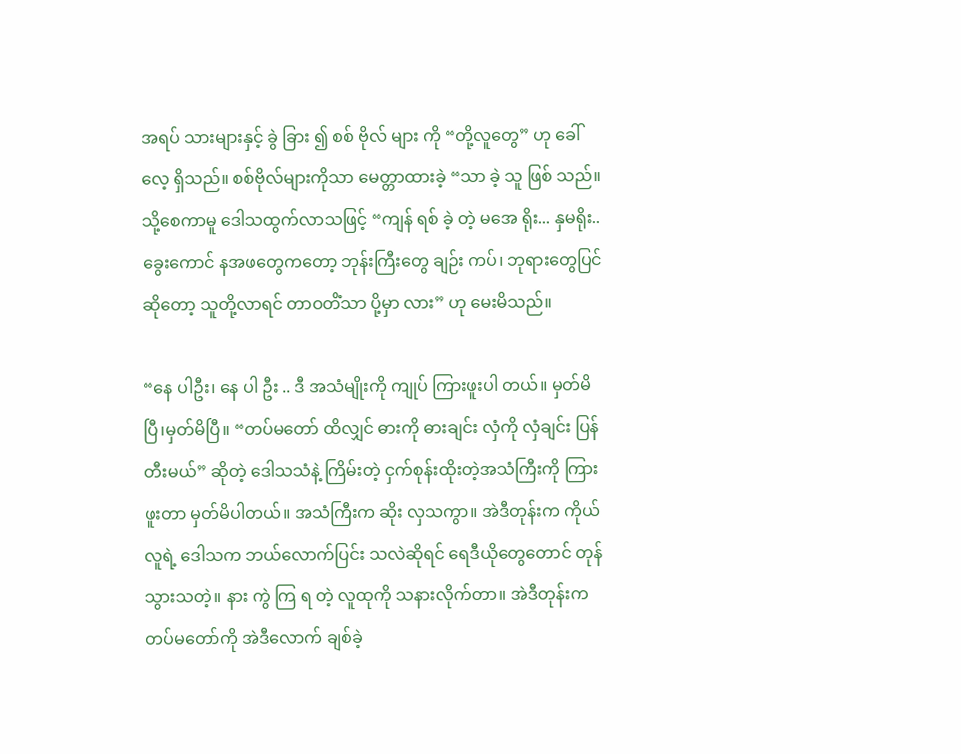အရပ် သားများနှင့် ခွဲ ခြား ၍ စစ် ဗိုလ် များ ကို “တို့လူတွေ” ဟု ခေါ်လေ့ ရှိသည်။ စစ်ဗိုလ်များကိုသာ မေတ္တာထားခဲ့ “သာ ခဲ့ သူ ဖြစ် သည်။ သို့စေကာမူ ဒေါသထွက်လာသဖြင့် “ကျန် ရစ် ခဲ့ တဲ့ မအေ ရိုး... နှမရိုး.. ခွေးကောင် နအဖတွေကတော့ ဘုန်းကြီးတွေ ချဉ်း ကပ်၊ ဘုရားတွေပြင်ဆိုတော့ သူတို့လာရင် တာဝတိံသာ ပို့မှာ လား” ဟု မေးမိသည်။

“နေ ပါဦး၊ နေ ပါ ဦး .. ဒီ အသံမျိုးကို ကျုပ် ကြားဖူးပါ တယ်။ မှတ်မိပြီ၊မှတ်မိပြီ။ “တပ်မတော် ထိလျှင် ဓားကို ဓားချင်း လှံကို လှံချင်း ပြန်တီးမယ်” ဆိုတဲ့ ဒေါသသံနဲ့ ကြိမ်းတဲ့ ငှက်စုန်းထိုးတဲ့အသံကြီးကို ကြားဖူးတာ မှတ်မိပါတယ်။ အသံကြီးက ဆိုး လှသကွာ။ အဲဒီတုန်းက ကိုယ်လူရဲ့ ဒေါသက ဘယ်လောက်ပြင်း သလဲဆိုရင် ရေဒီယိုတွေတောင် တုန်သွားသတဲ့။ နား ကွဲ ကြ ရ တဲ့ လူထုကို သနားလိုက်တာ။ အဲဒီတုန်းက တပ်မတော်ကို အဲဒီလောက် ချစ်ခဲ့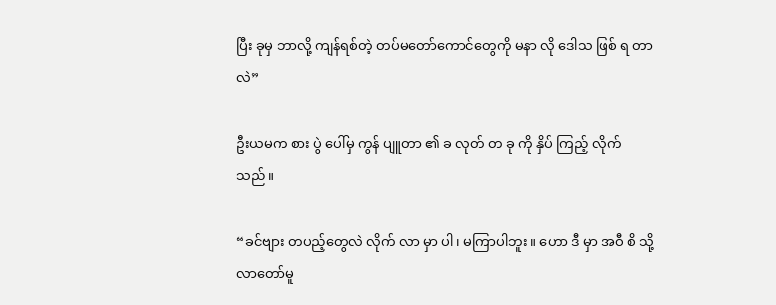ပြီး ခုမှ ဘာလို့ ကျန်ရစ်တဲ့ တပ်မတော်ကောင်တွေကို မနာ လို ဒေါသ ဖြစ် ရ တာလဲ”

ဦးယမက စား ပွဲ ပေါ်မှ ကွန် ပျူတာ ၏ ခ လုတ် တ ခု ကို နှိပ် ကြည့် လိုက် သည်။

“ခင်ဗျား တပည့်တွေလဲ လိုက် လာ မှာ ပါ၊ မကြာပါဘူး။ ဟော ဒီ မှာ အဝီ စိ သို့ လာတော်မူ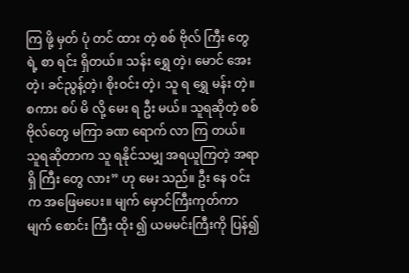ကြ ဖို့ မှတ် ပုံ တင် ထား တဲ့ စစ် ဗိုလ် ကြီး တွေ ရဲ့ စာ ရင်း ရှိတယ်။ သန်း ရွှေ တဲ့၊ မောင် အေး တဲ့၊ ခင်ညွန့်တဲ့၊ စိုးဝင်း တဲ့၊ သူ ရ ရွှေ မန်း တဲ့။ စကား စပ် မိ လို့ မေး ရ ဦး မယ်။ သူရဆိုတဲ့ စစ်ဗိုလ်တွေ မကြာ ခဏ ရောက် လာ ကြ တယ်။ သူရဆိုတာက သူ ရနိုင်သမျှ အရယူကြတဲ့ အရာ ရှိ ကြီး တွေ လား” ဟု မေး သည်။ ဦး နေ ဝင်း က အဖြေမပေး။ မျက် မှောင်ကြီးကုတ်ကာ မျက် စောင်း ကြီး ထိုး ၍ ယမမင်းကြီးကို ပြန်၍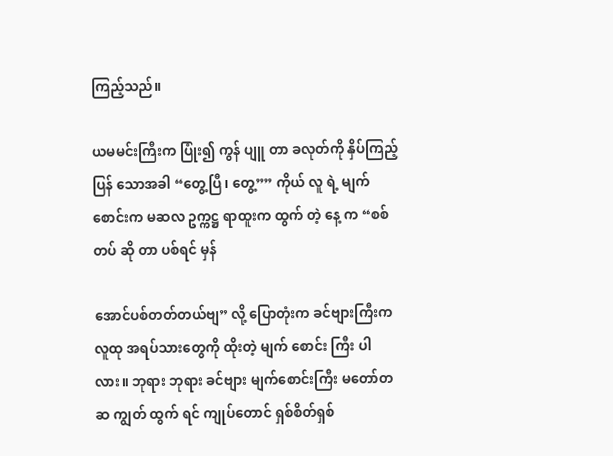ကြည့်သည်။

ယမမင်းကြီးက ပြုံး၍ ကွန် ပျူ တာ ခလုတ်ကို နှိပ်ကြည့်ပြန် သောအခါ “တွေ့ပြီ၊ တွေ့”” ကိုယ် လူ ရဲ့ မျက်စောင်းက မဆလ ဥက္ကဋ္ဌ ရာထူးက ထွက် တဲ့ နေ့ က “စစ် တပ် ဆို တာ ပစ်ရင် မှန်

အောင်ပစ်တတ်တယ်ဗျ” လို့ ပြောတုံးက ခင်ဗျားကြီးက လူထု အရပ်သားတွေကို ထိုးတဲ့ မျက် စောင်း ကြီး ပါ လား။ ဘုရား ဘုရား ခင်ဗျား မျက်စောင်းကြီး မတော်တဆ ကျွတ် ထွက် ရင် ကျုပ်တောင် ရှစ်စိတ်ရှစ်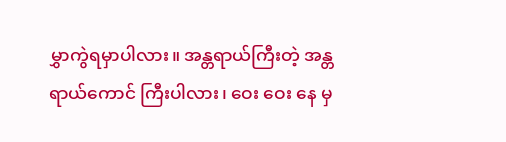မွှာကွဲရမှာပါလား။ အန္တရာယ်ကြီးတဲ့ အန္တရာယ်ကောင် ကြီးပါလား၊ ဝေး ဝေး နေ မှ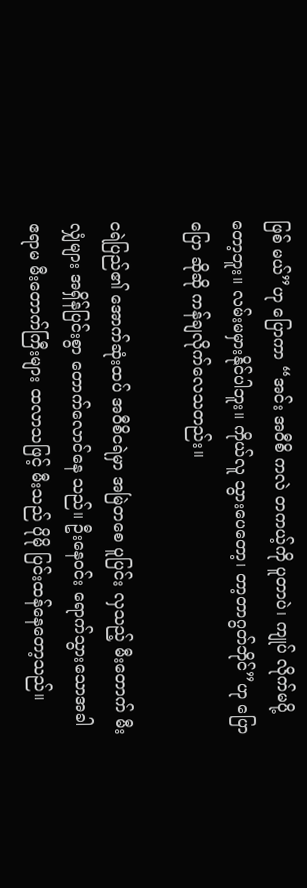ဖြစ် မယ်”ဟု ပြောကာ “အင်း အဝီစိ ကလဲ တကယ့်ကို ပူတာပဲ၊ ကျုပ် လိုက်မပို့ တော့ဘူး။ လမ်းမမှားနိုင်ပါဘူး။ ကိုယ်လူ သွားပေတော့၊ တာ့တာဂွတ်ဘိုင်”ဟု ပြောပြော ဆိုဆို ကန်ချလိုက်လေသတည်း။

ငရဲပြည်၏ အောက်ဆုံးထပ် အဝီစိငရဲမှာ အမြဲတစေ ပူပြင်း လှသည့် မီးတောက် မီးလျှံများ အရှိန်ပြင်းစွာ တောက်လောင်နေ သည်။ ဦးနေဝင်း ရောက်သွားသောအခါ ဧရာမ မီးတောက်ကြီးများ ထလာသဖြင့် မီးသည် ပိုမို ပြင်းထန်နေတော့သည်။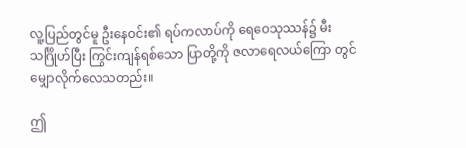လူ့ပြည်တွင်မူ ဦးနေဝင်း၏ ရပ်ကလာပ်ကို ရေဝေသုဿန်၌ မီးသင်္ဂြိုဟ်ပြီး ကြွင်းကျန်ရစ်သော ပြာတို့ကို ဇလာရေလယ်ကြော တွင် မျှောလိုက်လေသတည်း။

ဤ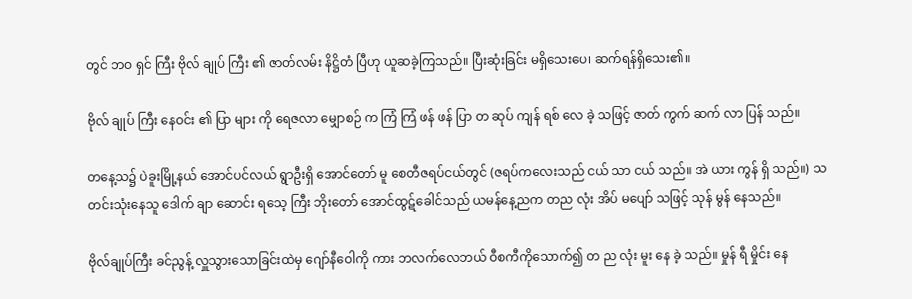တွင် ဘဝ ရှင် ကြီး ဗိုလ် ချုပ် ကြီး ၏ ဇာတ်လမ်း နိဋ္ဌိတံ ပြီဟု ယူဆခဲ့ကြသည်။ ပြီးဆုံးခြင်း မရှိသေးပေ၊ ဆက်ရန်ရှိသေး၏။

ဗိုလ် ချုပ် ကြီး နေဝင်း ၏ ပြာ များ ကို ရေဇလာ မျှောစဉ် က ကြံ ကြံ ဖန် ဖန် ပြာ တ ဆုပ် ကျန် ရစ် လေ ခဲ့ သဖြင့် ဇာတ် ကွက် ဆက် လာ ပြန် သည်။

တနေ့သ၌ ပဲခူးမြို့နယ် အောင်ပင်လယ် ရွာဦးရှိ အောင်တော် မူ စေတီဇရပ်ငယ်တွင် (ဇရပ်ကလေးသည် ငယ် သာ ငယ် သည်။ အဲ ယား ကွန် ရှိ သည်။) သတင်းသုံးနေသူ ဒေါက် ချာ ဆောင်း ရသေ့ ကြီး ဘိုးတော် အောင်ထွဋ်ခေါင်သည် ယမန်နေ့ညက တည လုံး အိပ် မပျော် သဖြင့် သုန် မွန် နေသည်။

ဗိုလ်ချုပ်ကြီး ခင်ညွန့် လှူသွားသောခြင်းထဲမှ ဂျော်နီဝေါကို ကား ဘလက်လေဘယ် ဝီစကီကိုသောက်၍ တ ည လုံး မူး နေ ခဲ့ သည်။ မှုန် ရီ မှိုင်း နေ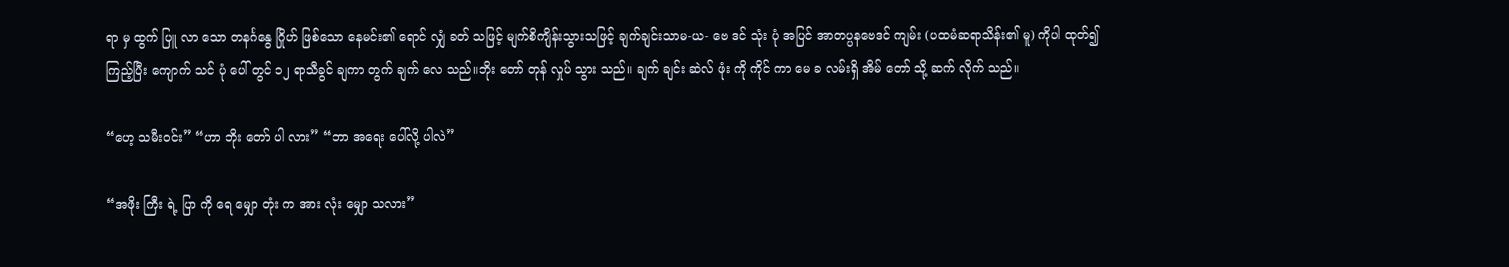ရာ မှ ထွက် ပြူ လာ သော တနင်္ဂနွေ ဂြိုဟ် ဖြစ်သော နေမင်း၏ ရောင် လျှံ ခတ် သဖြင့် မျက်စိကျိန်းသွားသဖြင့် ချက်ချင်းသာမ-ယ- ဗေ ဒင် သုံး ပုံ အပြင် အာတပ္ပနဗေဒင် ကျမ်း (ပထမံဆရာသိန်း၏ မူ) ကိုပါ ထုတ်၍ ကြည့်ပြီး ကျောက် သင် ပုံ ပေါ် တွင် ၁၂ ရာသီခွင် ချကာ တွက် ချက် လေ သည်။ဘိုး တော် တုန် လှုပ် သွား သည်။ ချက် ချင်း ဆဲလ် ဖုံး ကို ကိုင် ကာ မေ ခ လမ်းရှိ အိမ် တော် သို့ ဆက် လိုက် သည်။

“ဟေ့ သမီးဝင်း” “ဟာ ဘိုး တော် ပါ လား” “ဘာ အရေး ပေါ်လို့ ပါလဲ”

“အဖိုး ကြီး ရဲ့ ပြာ ကို ရေ မျှော တုံး က အား လုံး မျှော သလား”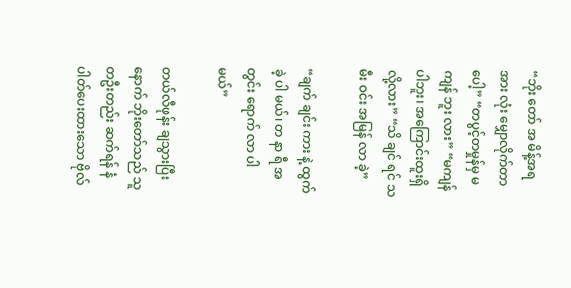“ဘိုး တော် အ မိန့်အရ အား လုံး မျှောလိုက်တာပေါ့” “တပွင့်တမှုန်မှ မ ကျန် ဘူး လား” “မကျန်ပါဘူး၊ အကြောင်းထူးရှိလို့လား” “သိ ချင် ရင် သမီး ဝင်း အမြန် လာ ခဲ့”

“ချက် ချင်း ကား နဲ့ ထွက် ခဲ့ ပါ မယ်၊ တ နာ ရီ အ တွင်း ရောက် လာ ပါမယ်”

တယ်လီဖုန်း ချသွားပြီးနောက် ဘိုးတော်သည် သူတဦးတည်း ဆက်ရန် နံပါတ်ပေးထားသော ဗိုလ်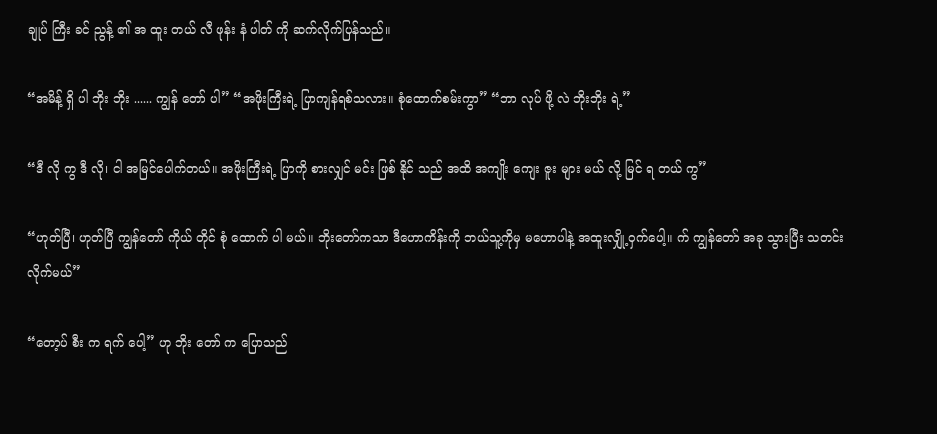ချုပ် ကြီး ခင် ညွန့် ၏ အ ထူး တယ် လီ ဖုန်း နံ ပါတ် ကို ဆက်လိုက်ပြန်သည်။

“အမိန့် ရှိ ပါ ဘိုး ဘိုး ...... ကျွန် တော် ပါ” “အဖိုးကြီးရဲ့ ပြာကျန်ရစ်သလား။ စုံထောက်စမ်းကွာ” “ဘာ လုပ် ဖို့ လဲ ဘိုးဘိုး ရဲ့”

“ဒီ လို ကွ ဒီ လို၊ ငါ အမြင်ပေါက်တယ်။ အဖိုးကြီးရဲ့ ပြာကို စားလျှင် မင်း ဖြစ် နိုင် သည် အထိ အကျိုး ကျေး ဇူး များ မယ် လို့ မြင် ရ တယ် ကွ”

“ဟုတ်ပြီ၊ ဟုတ်ပြီ ကျွန်တော် ကိုယ် တိုင် စုံ ထောက် ပါ မယ်။ ဘိုးတော်ကသာ ဒီဟောကိန်းကို ဘယ်သူ့ကိုမှ မဟောပါနဲ့ အထူးလျှို့ဝှက်ပေါ့။ က် ကျွန်တော် အခု သွားပြီး သတင်းလိုက်မယ်”

“တော့ပ် စီး က ရက် ပေါ့” ဟု ဘိုး တော် က ပြောသည်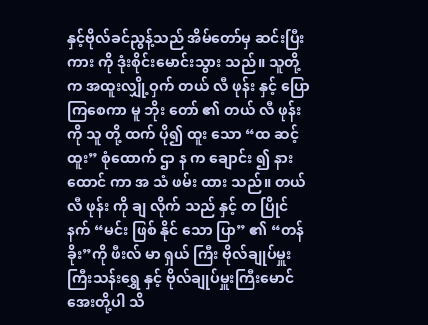နှင့်ဗိုလ်ခင်ညွန့်သည် အိမ်တော်မှ ဆင်းပြီး ကား ကို ဒုံးစိုင်းမောင်းသွား သည်။ သူတို့က အထူးလျှို့ဝှက် တယ် လီ ဖုန်း နှင့် ပြောကြစေကာ မူ ဘိုး တော် ၏ တယ် လီ ဖုန်း ကို သူ တို့ ထက် ပို၍ ထူး သော “ထ ဆင့် ထူး” စုံထောက် ဌာ န က ချောင်း ၍ နား ထောင် ကာ အ သံ ဖမ်း ထား သည်။ တယ် လီ ဖုန်း ကို ချ လိုက် သည် နှင့် တ ပြိုင် နက် “မင်း ဖြစ် နိုင် သော ပြာ” ၏ “တန် ခိုး”ကို ဖီးလ် မာ ရှယ် ကြီး ဗိုလ်ချုပ်မှူးကြီးသန်းရွှေ နှင့် ဗိုလ်ချုပ်မှူးကြီးမောင်အေးတို့ပါ သိ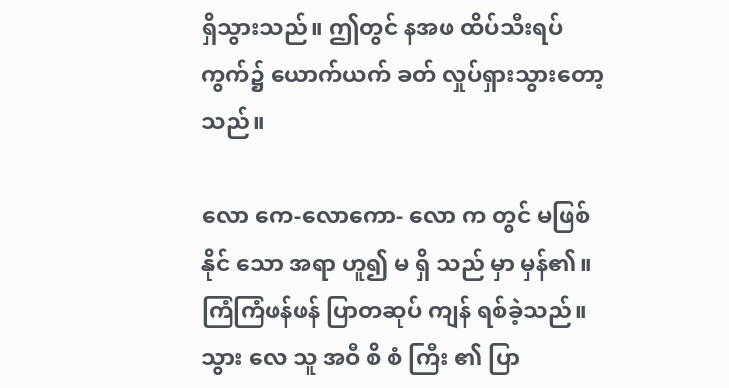ရှိသွားသည်။ ဤတွင် နအဖ ထိပ်သီးရပ်ကွက်၌ ယောက်ယက် ခတ် လှုပ်ရှားသွားတော့သည်။

လော ကေ-လောကော- လော က တွင် မဖြစ် နိုင် သော အရာ ဟူ၍ မ ရှိ သည် မှာ မှန်၏။ ကြံကြံဖန်ဖန် ပြာတဆုပ် ကျန် ရစ်ခဲ့သည်။ သွား လေ သူ အဝီ စိ စံ ကြီး ၏ ပြာ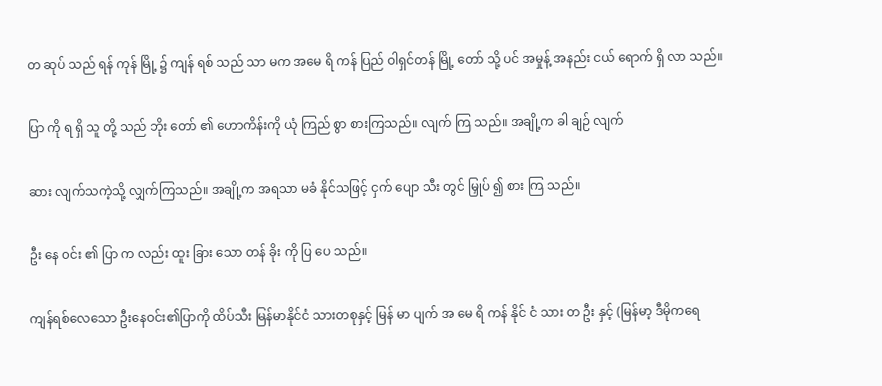တ ဆုပ် သည် ရန် ကုန် မြို့ ၌ ကျန် ရစ် သည် သာ မက အမေ ရိ ကန် ပြည် ဝါရှင်တန် မြို့ တော် သို့ ပင် အမှုန့် အနည်း ငယ် ရောက် ရှိ လာ သည်။

ပြာ ကို ရ ရှိ သူ တို့ သည် ဘိုး တော် ၏ ဟောကိန်းကို ယုံ ကြည် စွာ စားကြသည်။ လျက် ကြ သည်။ အချို့က ခါ ချဉ် လျက်

ဆား လျက်သကဲ့သို့ လျှက်ကြသည်။ အချို့က အရသာ မခံ နိုင်သဖြင့် ငှက် ပျော သီး တွင် မြှုပ် ၍ စား ကြ သည်။

ဦး နေ ၀င်း ၏ ပြာ က လည်း ထူး ခြား သော တန် ခိုး ကို ပြ ပေ သည်။

ကျန်ရစ်လေသော ဦးနေဝင်း၏ပြာကို ထိပ်သီး မြန်မာနိုင်ငံ သားတစုနှင့် မြန် မာ ပျက် အ မေ ရိ ကန် နိုင် ငံ သား တ ဦး နှင့် (မြန်မာ့ ဒီမိုကရေ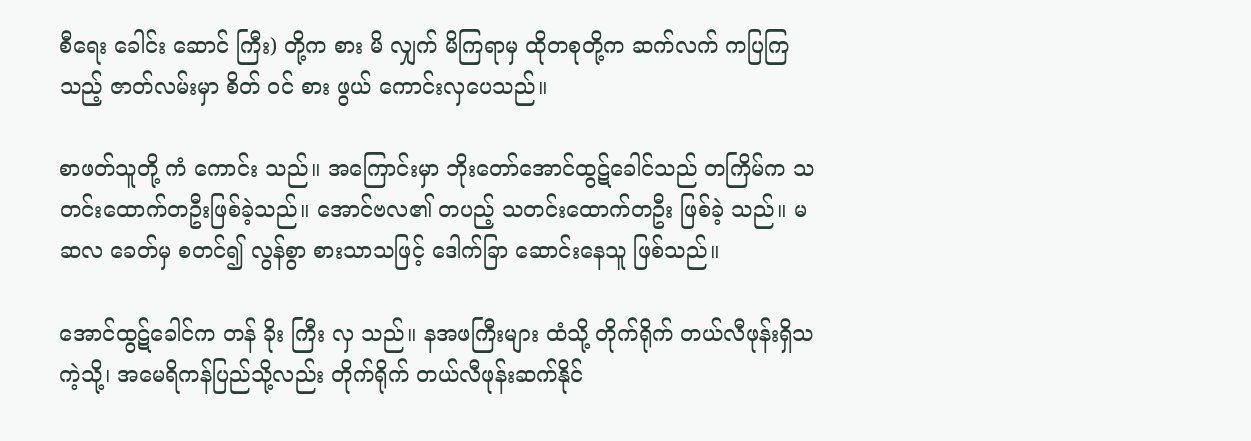စီရေး ခေါင်း ဆောင် ကြီး) တို့က စား မိ လျှက် မိကြရာမှ ထိုတစုတို့က ဆက်လက် ကပြကြသည့် ဇာတ်လမ်းမှာ စိတ် ဝင် စား ဖွယ် ကောင်းလှပေသည်။

စာဖတ်သူတို့ ကံ ကောင်း သည်။ အကြောင်းမှာ ဘိုးတော်အောင်ထွဋ်ခေါင်သည် တကြိမ်က သတင်းထောက်တဦးဖြစ်ခဲ့သည်။ အောင်ဗလ၏ တပည့် သတင်းထောက်တဦး ဖြစ်ခဲ့ သည်။ မဆလ ခေတ်မှ စတင်၍ လွန်စွာ စားသာသဖြင့် ဒေါက်ခြာ ဆောင်းနေသူ ဖြစ်သည်။

အောင်ထွဋ်ခေါင်က တန် ခိုး ကြီး လှ သည်။ နအဖကြီးများ ထံသို့ တိုက်ရိုက် တယ်လီဖုန်းရှိသကဲ့သို့၊ အမေရိကန်ပြည်သို့လည်း တိုက်ရိုက် တယ်လီဖုန်းဆက်နိုင်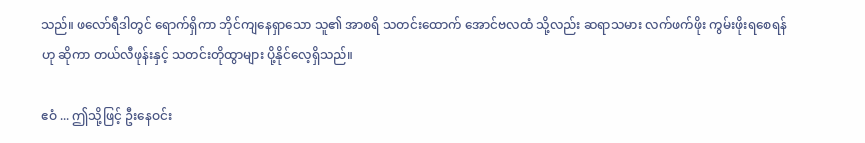သည်။ ဖလော်ရီဒါတွင် ရောက်ရှိကာ ဘိုင်ကျနေရှာသော သူ၏ အာစရိ သတင်းထောက် အောင်ဗလထံ သို့လည်း ဆရာသမား လက်ဖက်ဖိုး ကွမ်းဖိုးရစေရန်ဟု ဆိုကာ တယ်လီဖုန်းနှင့် သတင်းတိုထွာများ ပို့နိုင်လေ့ရှိသည်။

ဧဝံ ... ဤသို့ဖြင့် ဦးနေဝင်း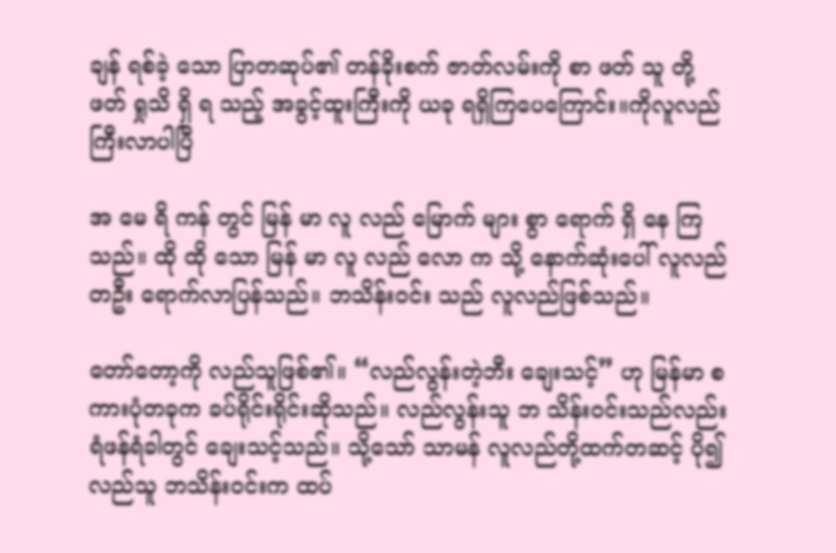ချန် ရစ်ခဲ့ သော ပြာတဆုပ်၏ တန်ခိုးစက် ဇာတ်လမ်းကို စာ ဖတ် သူ တို့ ဖတ် ရှုသိ ရှိ ရ သည့် အခွင့်ထူးကြီးကို ယခု ရရှိကြပေကြောင်း။ကိုလူလည်ကြီးလာပါပြီ

အ မေ ရိ ကန် တွင် မြန် မာ လူ လည် မြောက် များ စွာ ရောက် ရှိ နေ ကြ သည်။ ထို ထို သော မြန် မာ လူ လည် လော က သို့ နောက်ဆုံးပေါ် လူလည်တဦး ရောက်လာပြန်သည်။ ဘသိန်းဝင်း သည် လူလည်ဖြစ်သည်။

တော်တော့ကို လည်သူဖြစ်၏။ “လည်လွန်းတဲ့ဘီး ချေးသင့်” ဟု မြန်မာ စကားပုံတခုက ခပ်ရိုင်းရိုင်းဆိုသည်။ လည်လွန်းသူ ဘ သိန်းဝင်းသည်လည်း ရံဖန်ရံခါတွင် ချေးသင့်သည်။ သို့သော် သာမန် လူလည်တို့ထက်တဆင့် ပို၍ လည်သူ ဘသိန်းဝင်းက ထပ်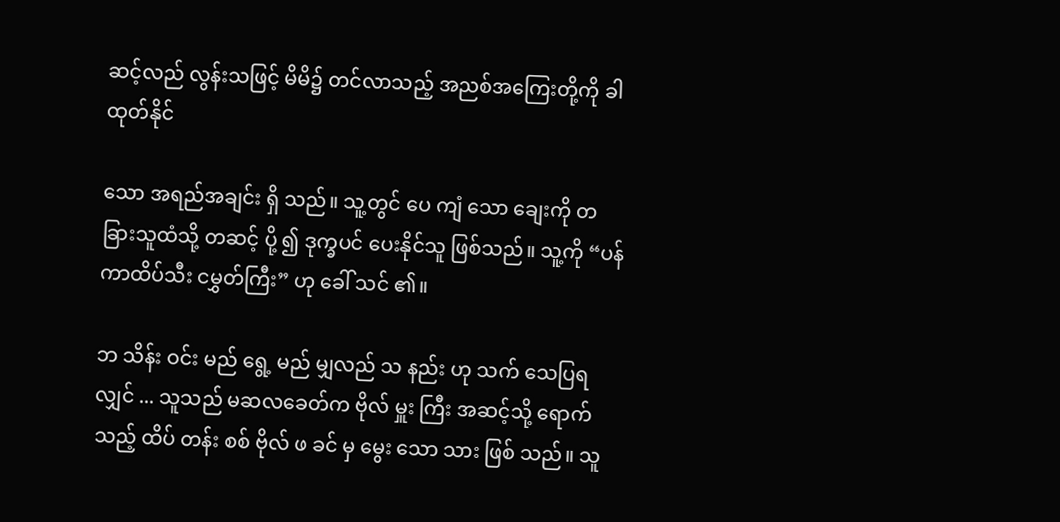ဆင့်လည် လွန်းသဖြင့် မိမိ၌ တင်လာသည့် အညစ်အကြေးတို့ကို ခါထုတ်နိုင်

သော အရည်အချင်း ရှိ သည်။ သူ့တွင် ပေ ကျံ သော ချေးကို တ ခြားသူထံသို့ တဆင့် ပို့ ၍ ဒုက္ခပင် ပေးနိုင်သူ ဖြစ်သည်။ သူ့ကို “ပန်ကာထိပ်သီး ငမွှတ်ကြီး” ဟု ခေါ် သင် ၏။

ဘ သိန်း ဝင်း မည် ရွေ့ မည် မျှလည် သ နည်း ဟု သက် သေပြရ လျှင် ... သူသည် မဆလခေတ်က ဗိုလ် မှူး ကြီး အဆင့်သို့ ရောက် သည့် ထိပ် တန်း စစ် ဗိုလ် ဖ ခင် မှ မွေး သော သား ဖြစ် သည်။ သူ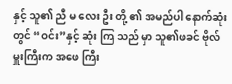နှင့် သူ၏ ညီ မ လေး ဦး တို့ ၏ အမည်ပါ နောက်ဆုံး တွင် “ဝင်း”နှင့် ဆုံး ကြ သည် မှာ သူ၏ဖခင် ဗိုလ်မှူးကြီးက အဖေ ကြီး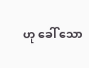ဟု ခေါ် သော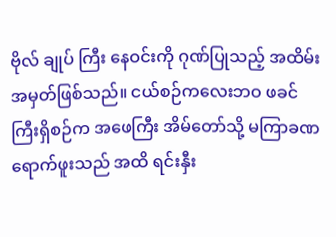ဗိုလ် ချုပ် ကြီး နေဝင်းကို ဂုဏ်ပြုသည့် အထိမ်း အမှတ်ဖြစ်သည်။ ငယ်စဉ်ကလေးဘဝ ဖခင်ကြီးရှိစဉ်က အဖေကြီး အိမ်တော်သို့ မကြာခဏ ရောက်ဖူးသည် အထိ ရင်းနှီး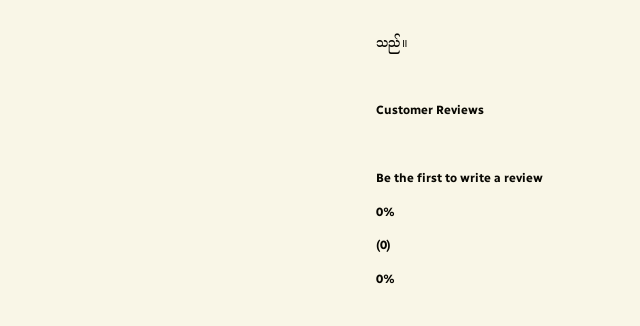သည်။

Customer Reviews

Be the first to write a review
0%
(0)
0%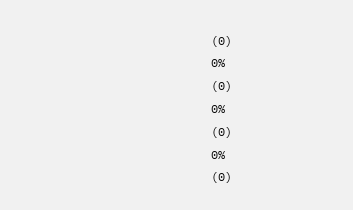(0)
0%
(0)
0%
(0)
0%
(0)